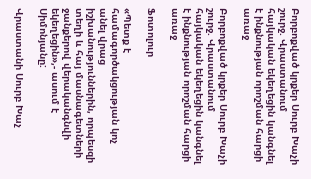Բորբոքված կրքեր Սուրբ Խաչի շուրջ. Վրաստանում հայկական եկեղեցին կանգնել է ինքնության որոշման հարցի առաջ

Բորբոքված կրքեր Սուրբ Խաչի շուրջ. Վրաստանում հայկական եկեղեցին կանգնել է ինքնության որոշման հարցի առաջ

Ֆոտոլուր

«Պետք է համագործակցության կոչ անել վրաց իշխանություններին, որպեսզի տեղի և հայ մասնագետների ջանքերով վերականգնվի եկեղեցին»,- ասում է Սիմոնյանը:

Վրաստանի Սուրբ Խաչ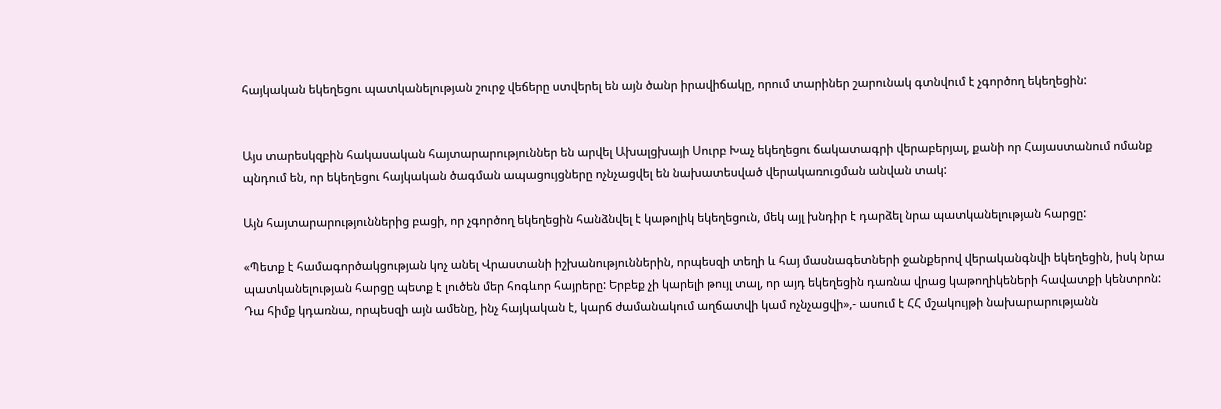հայկական եկեղեցու պատկանելության շուրջ վեճերը ստվերել են այն ծանր իրավիճակը, որում տարիներ շարունակ գտնվում է չգործող եկեղեցին:


Այս տարեսկզբին հակասական հայտարարություններ են արվել Ախալցխայի Սուրբ Խաչ եկեղեցու ճակատագրի վերաբերյալ, քանի որ Հայաստանում ոմանք պնդում են, որ եկեղեցու հայկական ծագման ապացույցները ոչնչացվել են նախատեսված վերակառուցման անվան տակ:

Այն հայտարարություններից բացի, որ չգործող եկեղեցին հանձնվել է կաթոլիկ եկեղեցուն, մեկ այլ խնդիր է դարձել նրա պատկանելության հարցը:

«Պետք է համագործակցության կոչ անել Վրաստանի իշխանություններին, որպեսզի տեղի և հայ մասնագետների ջանքերով վերականգնվի եկեղեցին, իսկ նրա պատկանելության հարցը պետք է լուծեն մեր հոգևոր հայրերը: Երբեք չի կարելի թույլ տալ, որ այդ եկեղեցին դառնա վրաց կաթողիկեների հավատքի կենտրոն: Դա հիմք կդառնա, որպեսզի այն ամենը, ինչ հայկական է, կարճ ժամանակում աղճատվի կամ ոչնչացվի»,- ասում է ՀՀ մշակույթի նախարարությանն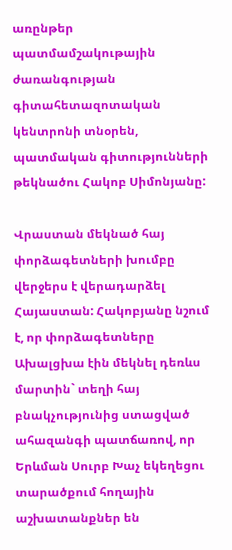առընթեր պատմամշակութային ժառանգության գիտահետազոտական կենտրոնի տնօրեն, պատմական գիտությունների թեկնածու Հակոբ Սիմոնյանը:

Վրաստան մեկնած հայ փորձագետների խումբը վերջերս է վերադարձել Հայաստան: Հակոբյանը նշում է, որ փորձագետները Ախալցխա էին մեկնել դեռևս մարտին` տեղի հայ բնակչությունից ստացված ահազանգի պատճառով, որ Երևման Սուրբ Խաչ եկեղեցու տարածքում հողային աշխատանքներ են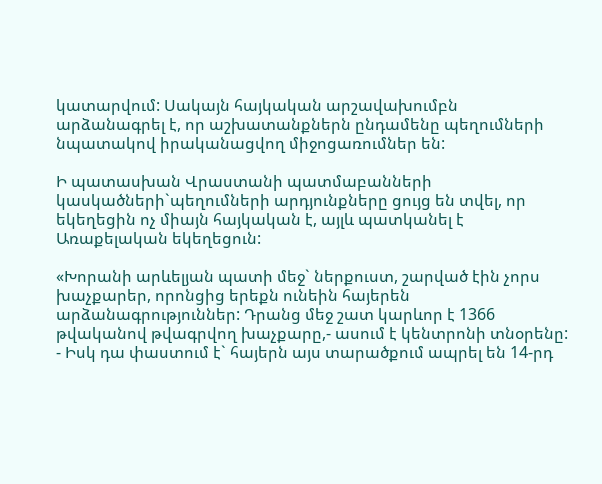կատարվում: Սակայն հայկական արշավախումբն արձանագրել է, որ աշխատանքներն ընդամենը պեղումների նպատակով իրականացվող միջոցառումներ են:

Ի պատասխան Վրաստանի պատմաբանների կասկածների`պեղումների արդյունքները ցույց են տվել, որ եկեղեցին ոչ միայն հայկական է, այլև պատկանել է Առաքելական եկեղեցուն:

«Խորանի արևելյան պատի մեջ` ներքուստ, շարված էին չորս խաչքարեր, որոնցից երեքն ունեին հայերեն արձանագրություններ: Դրանց մեջ շատ կարևոր է 1366 թվականով թվագրվող խաչքարը,- ասում է կենտրոնի տնօրենը: - Իսկ դա փաստում է` հայերն այս տարածքում ապրել են 14-րդ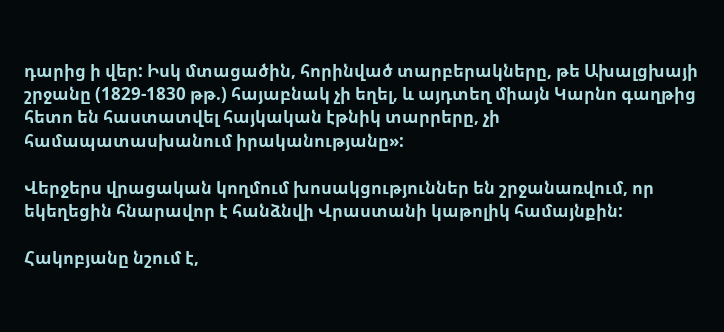դարից ի վեր: Իսկ մտացածին, հորինված տարբերակները, թե Ախալցխայի շրջանը (1829-1830 թթ.) հայաբնակ չի եղել, և այդտեղ միայն Կարնո գաղթից հետո են հաստատվել հայկական էթնիկ տարրերը, չի համապատասխանում իրականությանը»:

Վերջերս վրացական կողմում խոսակցություններ են շրջանառվում, որ եկեղեցին հնարավոր է հանձնվի Վրաստանի կաթոլիկ համայնքին:

Հակոբյանը նշում է,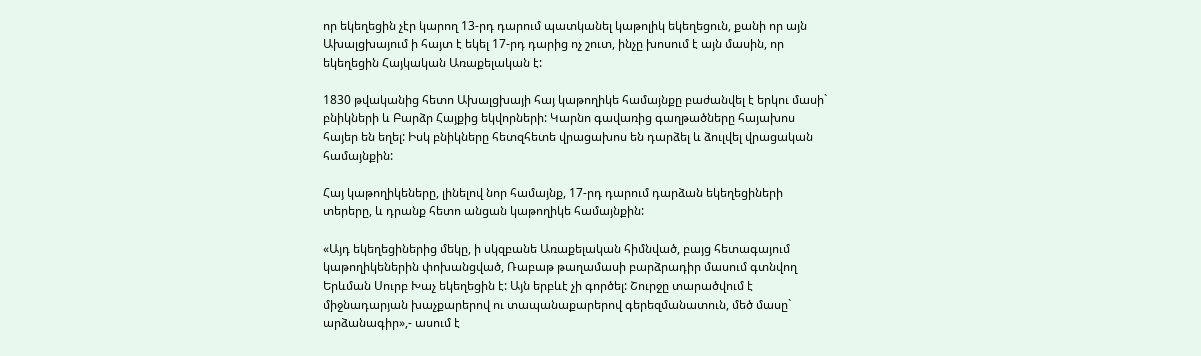որ եկեղեցին չէր կարող 13-րդ դարում պատկանել կաթոլիկ եկեղեցուն, քանի որ այն Ախալցխայում ի հայտ է եկել 17-րդ դարից ոչ շուտ, ինչը խոսում է այն մասին, որ եկեղեցին Հայկական Առաքելական է:

1830 թվականից հետո Ախալցխայի հայ կաթողիկե համայնքը բաժանվել է երկու մասի` բնիկների և Բարձր Հայքից եկվորների: Կարնո գավառից գաղթածները հայախոս հայեր են եղել: Իսկ բնիկները հետզհետե վրացախոս են դարձել և ձուլվել վրացական համայնքին:

Հայ կաթողիկեները, լինելով նոր համայնք, 17-րդ դարում դարձան եկեղեցիների տերերը, և դրանք հետո անցան կաթողիկե համայնքին:

«Այդ եկեղեցիներից մեկը, ի սկզբանե Առաքելական հիմնված, բայց հետագայում կաթողիկեներին փոխանցված, Ռաբաթ թաղամասի բարձրադիր մասում գտնվող Երևման Սուրբ Խաչ եկեղեցին է: Այն երբևէ չի գործել: Շուրջը տարածվում է միջնադարյան խաչքարերով ու տապանաքարերով գերեզմանատուն, մեծ մասը` արձանագիր»,- ասում է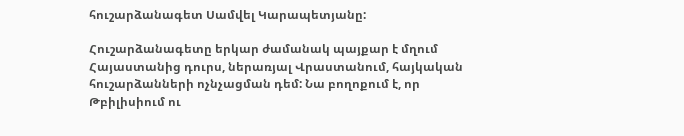հուշարձանագետ Սամվել Կարապետյանը:

Հուշարձանագետը երկար ժամանակ պայքար է մղում Հայաստանից դուրս, ներառյալ Վրաստանում, հայկական հուշարձանների ոչնչացման դեմ: Նա բողոքում է, որ Թբիլիսիում ու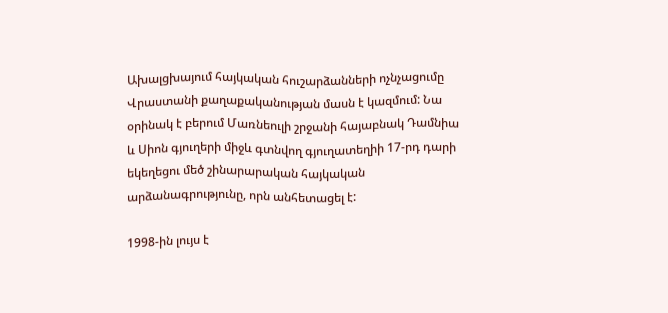Ախալցխայում հայկական հուշարձանների ոչնչացումը Վրաստանի քաղաքականության մասն է կազմում: Նա օրինակ է բերում Մառնեուլի շրջանի հայաբնակ Դամնիա և Սիոն գյուղերի միջև գտնվող գյուղատեղիի 17-րդ դարի եկեղեցու մեծ շինարարական հայկական արձանագրությունը, որն անհետացել է:

1998-ին լույս է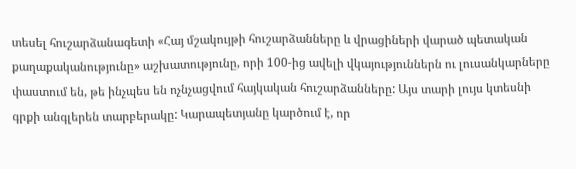տեսել հուշարձանագետի «Հայ մշակույթի հուշարձանները և վրացիների վարած պետական քաղաքականությունը» աշխատությունը, որի 100-ից ավելի վկայություններն ու լուսանկարները փաստում են, թե ինչպես են ոչնչացվում հայկական հուշարձանները: Այս տարի լույս կտեսնի գրքի անգլերեն տարբերակը: Կարապետյանը կարծում է, որ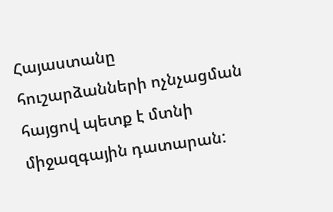Հայաստանը հուշարձանների ոչնչացման հայցով պետք է մտնի միջազգային դատարան: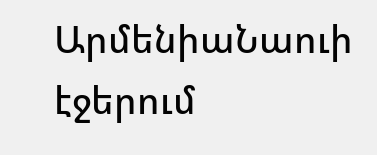ԱրմենիաՆաուի էջերում